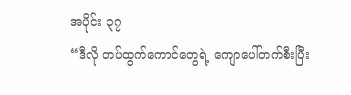အပိုင်း ၃၇
“ဒီလို တပ်ထွက်ကောင်တွေရဲ့ ကျောပေါ်တက်စီးပြီး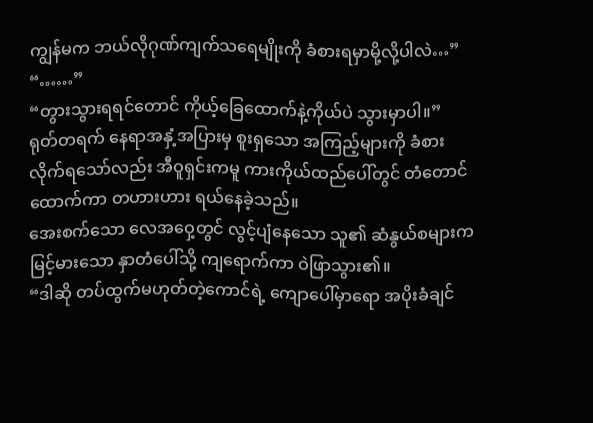ကျွန်မက ဘယ်လိုဂုဏ်ကျက်သရေမျိုးကို ခံစားရမှာမို့လို့ပါလဲ…”
“……”
“တွားသွားရရင်တောင် ကိုယ့်ခြေထောက်နဲ့ကိုယ်ပဲ သွားမှာပါ။”
ရုတ်တရက် နေရာအနှံ့အပြားမှ စူးရှသော အကြည့်များကို ခံစားလိုက်ရသော်လည်း အီဝူရှင်းကမူ ကားကိုယ်ထည်ပေါ်တွင် တံတောင်ထောက်ကာ တဟားဟား ရယ်နေခဲ့သည်။
အေးစက်သော လေအဝှေ့တွင် လွင့်ပျံနေသော သူ၏ ဆံနွယ်စများက မြင့်မားသော နှာတံပေါ်သို့ ကျရောက်ကာ ဝဲဖြာသွား၏။
“ဒါဆို တပ်ထွက်မဟုတ်တဲ့ကောင်ရဲ့ ကျောပေါ်မှာရော အပိုးခံချင်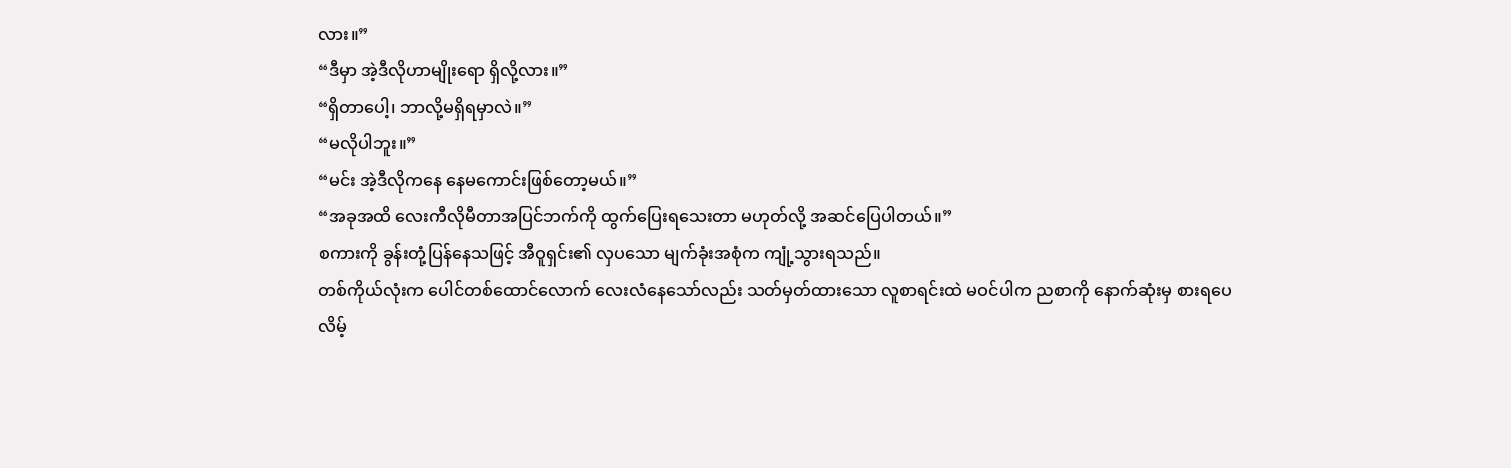လား။”
“ဒီမှာ အဲ့ဒီလိုဟာမျိုးရော ရှိလို့လား။”
“ရှိတာပေါ့၊ ဘာလို့မရှိရမှာလဲ။”
“မလိုပါဘူး။”
“မင်း အဲ့ဒီလိုကနေ နေမကောင်းဖြစ်တော့မယ်။”
“အခုအထိ လေးကီလိုမီတာအပြင်ဘက်ကို ထွက်ပြေးရသေးတာ မဟုတ်လို့ အဆင်ပြေပါတယ်။”
စကားကို ခွန်းတုံ့ပြန်နေသဖြင့် အီဝူရှင်း၏ လှပသော မျက်ခုံးအစုံက ကျုံ့သွားရသည်။
တစ်ကိုယ်လုံးက ပေါင်တစ်ထောင်လောက် လေးလံနေသော်လည်း သတ်မှတ်ထားသော လူစာရင်းထဲ မဝင်ပါက ညစာကို နောက်ဆုံးမှ စားရပေလိမ့်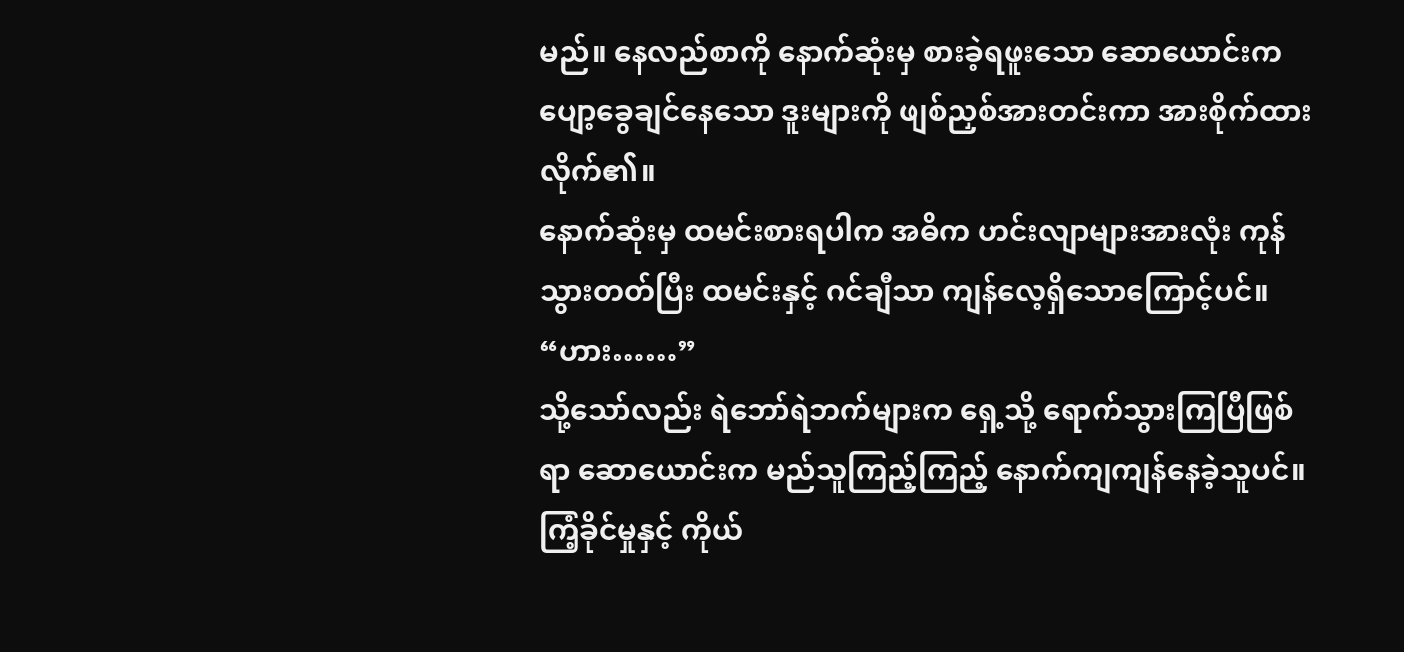မည်။ နေလည်စာကို နောက်ဆုံးမှ စားခဲ့ရဖူးသော ဆောယောင်းက ပျော့ခွေချင်နေသော ဒူးများကို ဖျစ်ညှစ်အားတင်းကာ အားစိုက်ထားလိုက်၏။
နောက်ဆုံးမှ ထမင်းစားရပါက အဓိက ဟင်းလျာများအားလုံး ကုန်သွားတတ်ပြီး ထမင်းနှင့် ဂင်ချီသာ ကျန်လေ့ရှိသောကြောင့်ပင်။
“ဟား……”
သို့သော်လည်း ရဲဘော်ရဲဘက်များက ရှေ့သို့ ရောက်သွားကြပြီဖြစ်ရာ ဆောယောင်းက မည်သူကြည့်ကြည့် နောက်ကျကျန်နေခဲ့သူပင်။ ကြံ့ခိုင်မှုနှင့် ကိုယ်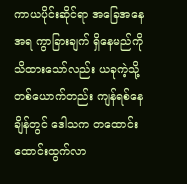ကာယပိုင်းဆိုင်ရာ အခြေအနေအရ ကွာခြားချက် ရှိနေမည်ကို သိထားသော်လည်း ယခုကဲ့သို့ တစ်ယောက်တည်း ကျန်ရစ်နေချိန်တွင် ဒေါသက တထောင်းထောင်းထွက်လာ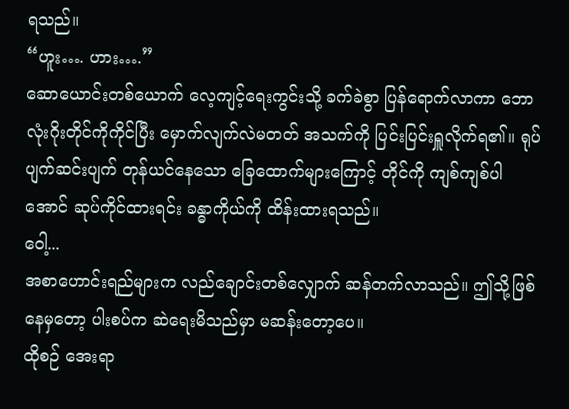ရသည်။
“ဟူး…. ဟား….”
ဆောယောင်းတစ်ယောက် လေ့ကျင့်ရေးကွင်းသို့ ခက်ခဲစွာ ပြန်ရောက်လာကာ ဘောလုံးဂိုးတိုင်ကိုကိုင်ပြီး မှောက်လျက်လဲမတတ် အသက်ကို ပြင်းပြင်းရှူလိုက်ရ၏။ ရုပ်ပျက်ဆင်းပျက် တုန်ယင်နေသော ခြေထောက်များကြောင့် တိုင်ကို ကျစ်ကျစ်ပါအောင် ဆုပ်ကိုင်ထားရင်း ခန္ဓာကိုယ်ကို ထိန်းထားရသည်။
ဝေါ့...
အစာဟောင်းရည်များက လည်ချောင်းတစ်လျှောက် ဆန်တက်လာသည်။ ဤသို့ဖြစ်နေမှတော့ ပါးစပ်က ဆဲရေးမိသည်မှာ မဆန်းတော့ပေ။
ထိုစဉ် အေးရာ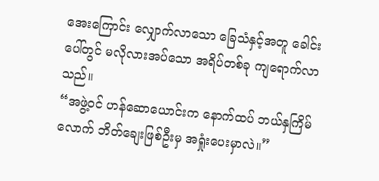အေးကြောင်း လျှောက်လာသော ခြေသံနှင့်အတူ ခေါင်းပေါ်တွင် မလိုလားအပ်သော အရိပ်တစ်ခု ကျရောက်လာသည်။
“အဖွဲ့ဝင် ဟန်ဆောယောင်းက နောက်ထပ် ဘယ်နှကြိမ်လောက် ဘိတ်ချေးဖြစ်ဦးမှ အရှုံးပေးမှာလဲ။”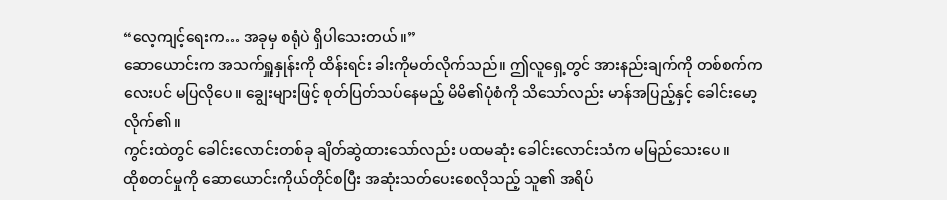“လေ့ကျင့်ရေးက… အခုမှ စရုံပဲ ရှိပါသေးတယ်။”
ဆောယောင်းက အသက်ရှူနှုန်းကို ထိန်းရင်း ခါးကိုမတ်လိုက်သည်။ ဤလူရှေ့တွင် အားနည်းချက်ကို တစ်စက်ကလေးပင် မပြလိုပေ။ ချွေးများဖြင့် စုတ်ပြတ်သပ်နေမည့် မိမိ၏ပုံစံကို သိသော်လည်း မာန်အပြည့်နှင့် ခေါင်းမော့လိုက်၏။
ကွင်းထဲတွင် ခေါင်းလောင်းတစ်ခု ချိတ်ဆွဲထားသော်လည်း ပထမဆုံး ခေါင်းလောင်းသံက မမြည်သေးပေ။
ထိုစတင်မှုကို ဆောယောင်းကိုယ်တိုင်စပြီး အဆုံးသတ်ပေးစေလိုသည့် သူ၏ အရိပ်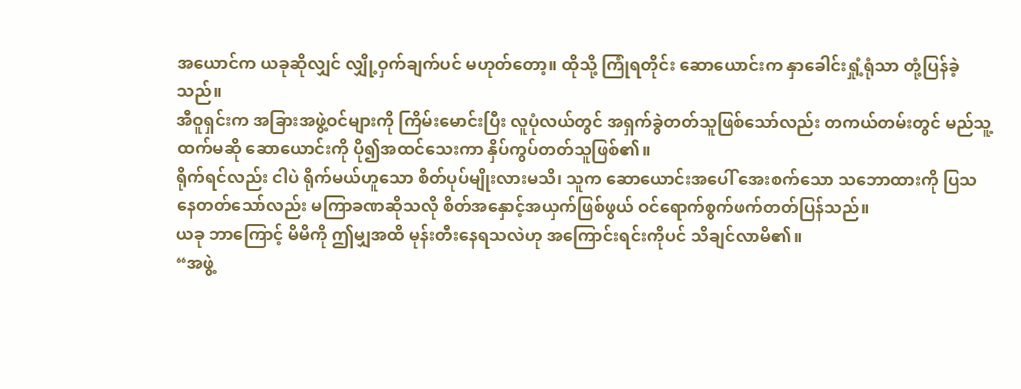အယောင်က ယခုဆိုလျှင် လျှို့ဝှက်ချက်ပင် မဟုတ်တော့။ ထိုသို့ ကြုံရတိုင်း ဆောယောင်းက နှာခေါင်းရှုံ့ရုံသာ တုံ့ပြန်ခဲ့သည်။
အီဝူရှင်းက အခြားအဖွဲ့ဝင်များကို ကြိမ်းမောင်းပြီး လူပုံလယ်တွင် အရှက်ခွဲတတ်သူဖြစ်သော်လည်း တကယ်တမ်းတွင် မည်သူ့ထက်မဆို ဆောယောင်းကို ပို၍အထင်သေးကာ နှိပ်ကွပ်တတ်သူဖြစ်၏။
ရိုက်ရင်လည်း ငါပဲ ရိုက်မယ်ဟူသော စိတ်ပုပ်မျိုးလားမသိ၊ သူက ဆောယောင်းအပေါ် အေးစက်သော သဘောထားကို ပြသနေတတ်သော်လည်း မကြာခဏဆိုသလို စိတ်အနှောင့်အယှက်ဖြစ်ဖွယ် ဝင်ရောက်စွက်ဖက်တတ်ပြန်သည်။
ယခု ဘာကြောင့် မိမိကို ဤမျှအထိ မုန်းတီးနေရသလဲဟု အကြောင်းရင်းကိုပင် သိချင်လာမိ၏။
“အဖွဲ့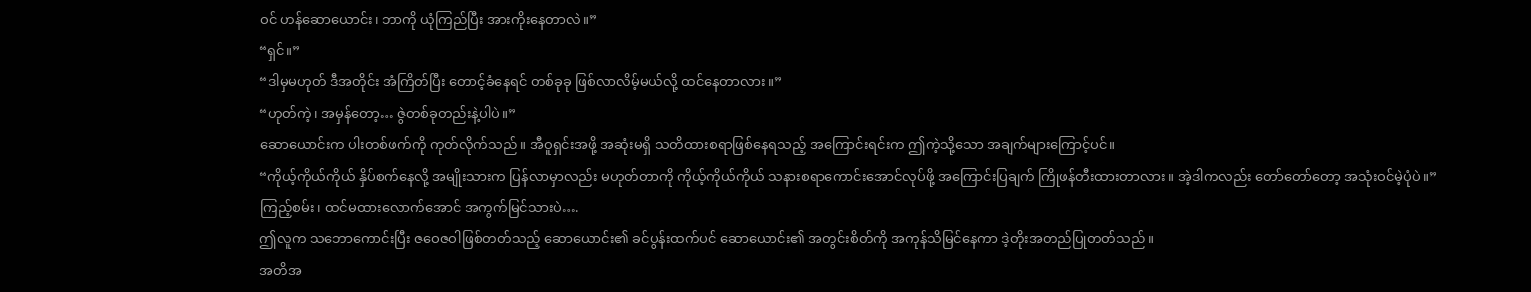ဝင် ဟန်ဆောယောင်း၊ ဘာကို ယုံကြည်ပြီး အားကိုးနေတာလဲ။”
“ရှင်။”
“ဒါမှမဟုတ် ဒီအတိုင်း အံကြိတ်ပြီး တောင့်ခံနေရင် တစ်ခုခု ဖြစ်လာလိမ့်မယ်လို့ ထင်နေတာလား။”
“ဟုတ်ကဲ့၊ အမှန်တော့… ဇွဲတစ်ခုတည်းနဲ့ပါပဲ။”
ဆောယောင်းက ပါးတစ်ဖက်ကို ကုတ်လိုက်သည်။ အီဝူရှင်းအဖို့ အဆုံးမရှိ သတိထားစရာဖြစ်နေရသည့် အကြောင်းရင်းက ဤကဲ့သို့သော အချက်များကြောင့်ပင်။
“ကိုယ့်ကိုယ်ကိုယ် နှိပ်စက်နေလို့ အမျိုးသားက ပြန်လာမှာလည်း မဟုတ်တာကို ကိုယ့်ကိုယ်ကိုယ် သနားစရာကောင်းအောင်လုပ်ဖို့ အကြောင်းပြချက် ကြိုဖန်တီးထားတာလား။ အဲ့ဒါကလည်း တော်တော်တော့ အသုံးဝင်မဲ့ပုံပဲ။”
ကြည့်စမ်း၊ ထင်မထားလောက်အောင် အကွက်မြင်သားပဲ….
ဤလူက သဘောကောင်းပြီး ဇဝေဇဝါဖြစ်တတ်သည့် ဆောယောင်း၏ ခင်ပွန်းထက်ပင် ဆောယောင်း၏ အတွင်းစိတ်ကို အကုန်သိမြင်နေကာ ဒဲ့တိုးအတည်ပြုတတ်သည်။
အတိအ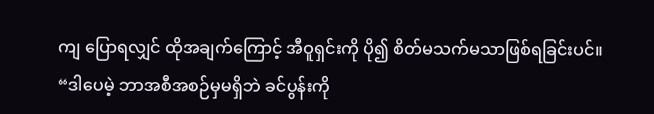ကျ ပြောရလျှင် ထိုအချက်ကြောင့် အီဝူရှင်းကို ပို၍ စိတ်မသက်မသာဖြစ်ရခြင်းပင်။
“ဒါပေမဲ့ ဘာအစီအစဉ်မှမရှိဘဲ ခင်ပွန်းကို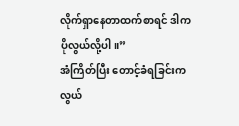လိုက်ရှာနေတာထက်စာရင် ဒါက ပိုလွယ်လို့ပါ။”
အံကြိတ်ပြီး တောင့်ခံရခြင်းက လွယ်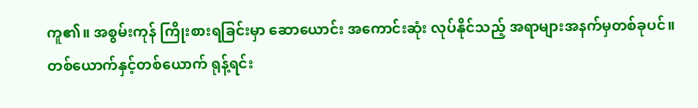ကူ၏။ အစွမ်းကုန် ကြိုးစားရခြင်းမှာ ဆောယောင်း အကောင်းဆုံး လုပ်နိုင်သည့် အရာများအနက်မှတစ်ခုပင်။
တစ်ယောက်နှင့်တစ်ယောက် ရုန့်ရင်း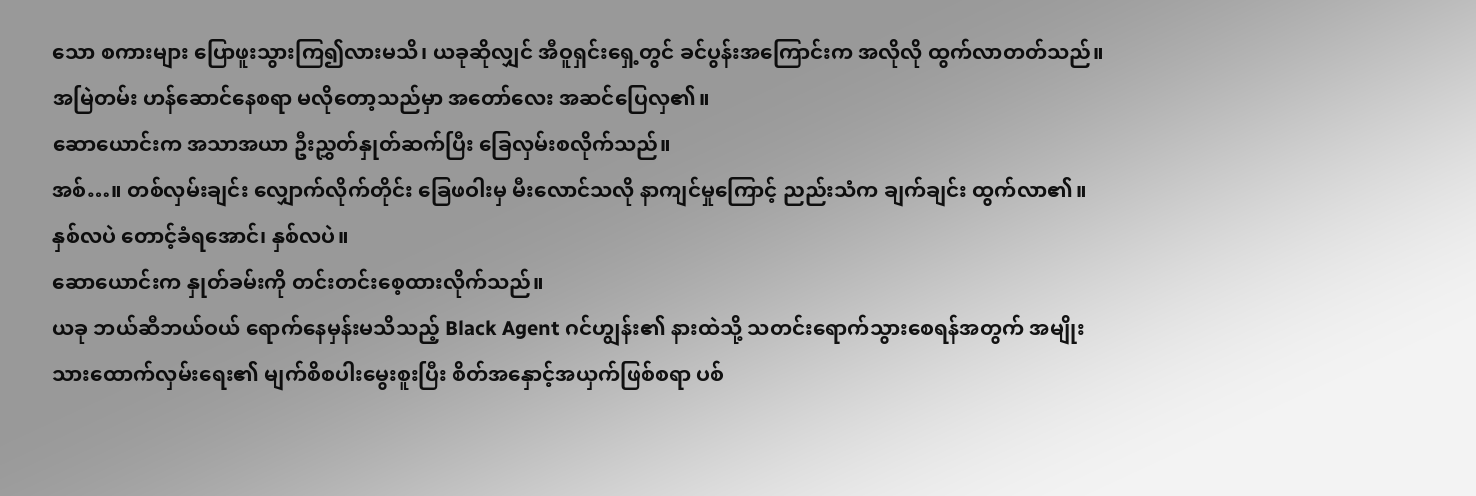သော စကားများ ပြောဖူးသွားကြ၍လားမသိ၊ ယခုဆိုလျှင် အီဝူရှင်းရှေ့တွင် ခင်ပွန်းအကြောင်းက အလိုလို ထွက်လာတတ်သည်။ အမြဲတမ်း ဟန်ဆောင်နေစရာ မလိုတော့သည်မှာ အတော်လေး အဆင်ပြေလှ၏။
ဆောယောင်းက အသာအယာ ဦးညွှတ်နှုတ်ဆက်ပြီး ခြေလှမ်းစလိုက်သည်။
အစ်…။ တစ်လှမ်းချင်း လျှောက်လိုက်တိုင်း ခြေဖဝါးမှ မီးလောင်သလို နာကျင်မှုကြောင့် ညည်းသံက ချက်ချင်း ထွက်လာ၏။
နှစ်လပဲ တောင့်ခံရအောင်၊ နှစ်လပဲ။
ဆောယောင်းက နှုတ်ခမ်းကို တင်းတင်းစေ့ထားလိုက်သည်။
ယခု ဘယ်ဆီဘယ်ဝယ် ရောက်နေမှန်းမသိသည့် Black Agent ဂင်ဟျွန်း၏ နားထဲသို့ သတင်းရောက်သွားစေရန်အတွက် အမျိုးသားထောက်လှမ်းရေး၏ မျက်စိစပါးမွေးစူးပြီး စိတ်အနှောင့်အယှက်ဖြစ်စရာ ပစ်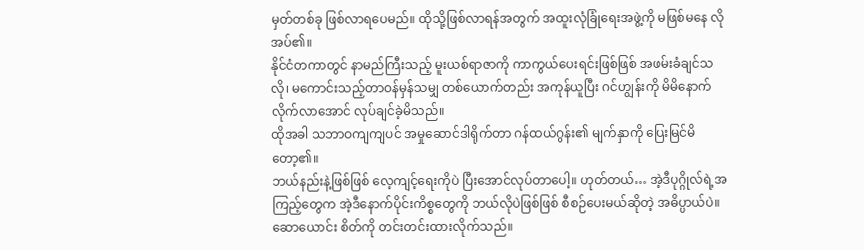မှတ်တစ်ခု ဖြစ်လာရပေမည်။ ထိုသို့ဖြစ်လာရန်အတွက် အထူးလုံခြုံရေးအဖွဲ့ကို မဖြစ်မနေ လိုအပ်၏။
နိုင်ငံတကာတွင် နာမည်ကြီးသည့် မူးယစ်ရာဇာကို ကာကွယ်ပေးရင်းဖြစ်ဖြစ် အဖမ်းခံချင်သလို၊ မကောင်းသည့်တာဝန်မှန်သမျှ တစ်ယောက်တည်း အကုန်ယူပြီး ဂင်ဟျွန်းကို မိမိနောက် လိုက်လာအောင် လုပ်ချင်ခဲ့မိသည်။
ထိုအခါ သဘာဝကျကျပင် အမှုဆောင်ဒါရိုက်တာ ဂန်ထယ်ဂွန်း၏ မျက်နှာကို ပြေးမြင်မိတော့၏။
ဘယ်နည်းနဲ့ဖြစ်ဖြစ် လေ့ကျင့်ရေးကိုပဲ ပြီးအောင်လုပ်တာပေါ့။ ဟုတ်တယ်… အဲ့ဒီပုဂ္ဂိုလ်ရဲ့အကြည့်တွေက အဲ့ဒီနောက်ပိုင်းကိစ္စတွေကို ဘယ်လိုပဲဖြစ်ဖြစ် စီစဉ်ပေးမယ်ဆိုတဲ့ အဓိပ္ပာယ်ပဲ။
ဆောယောင်း စိတ်ကို တင်းတင်းထားလိုက်သည်။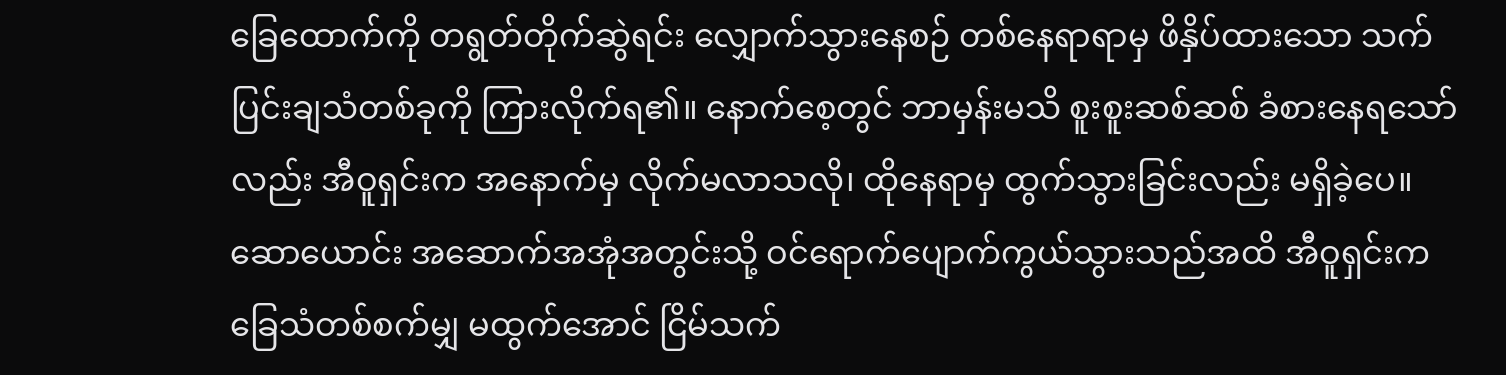ခြေထောက်ကို တရွတ်တိုက်ဆွဲရင်း လျှောက်သွားနေစဉ် တစ်နေရာရာမှ ဖိနှိပ်ထားသော သက်ပြင်းချသံတစ်ခုကို ကြားလိုက်ရ၏။ နောက်စေ့တွင် ဘာမှန်းမသိ စူးစူးဆစ်ဆစ် ခံစားနေရသော်လည်း အီဝူရှင်းက အနောက်မှ လိုက်မလာသလို၊ ထိုနေရာမှ ထွက်သွားခြင်းလည်း မရှိခဲ့ပေ။
ဆောယောင်း အဆောက်အအုံအတွင်းသို့ ဝင်ရောက်ပျောက်ကွယ်သွားသည်အထိ အီဝူရှင်းက ခြေသံတစ်စက်မျှ မထွက်အောင် ငြိမ်သက်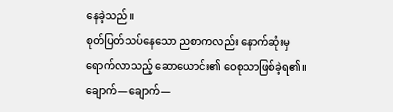နေခဲ့သည်။
စုတ်ပြတ်သပ်နေသော ညစာကလည်း နောက်ဆုံးမှရောက်လာသည့် ဆောယောင်း၏ ဝေစုသာဖြစ်ခဲ့ရ၏။
ချောက်—ချောက်—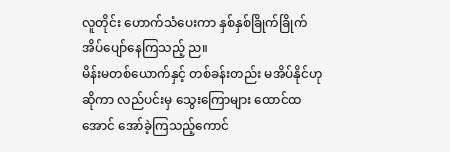လူတိုင်း ဟောက်သံပေးကာ နှစ်နှစ်ခြိုက်ခြိုက် အိပ်ပျော်နေကြသည့် ည။
မိန်းမတစ်ယောက်နှင့် တစ်ခန်းတည်း မအိပ်နိုင်ဟုဆိုကာ လည်ပင်းမှ သွေးကြောများ ထောင်ထအောင် အော်ခဲ့ကြသည့်ကောင်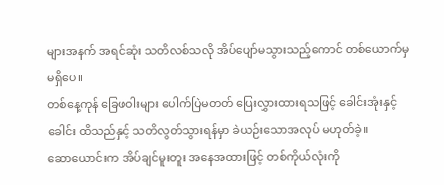များအနက် အရင်ဆုံး သတိလစ်သလို အိပ်ပျော်မသွားသည့်ကောင် တစ်ယောက်မှမရှိပေ။
တစ်နေ့ကုန် ခြေဖဝါးများ ပေါက်ပြဲမတတ် ပြေးလွှားထားရသဖြင့် ခေါင်းအုံးနှင့်ခေါင်း ထိသည်နှင့် သတိလွတ်သွားရန်မှာ ခဲယဉ်းသောအလုပ် မဟုတ်ခဲ့။
ဆောယောင်းက အိပ်ချင်မူးတူး အနေအထားဖြင့် တစ်ကိုယ်လုံးကို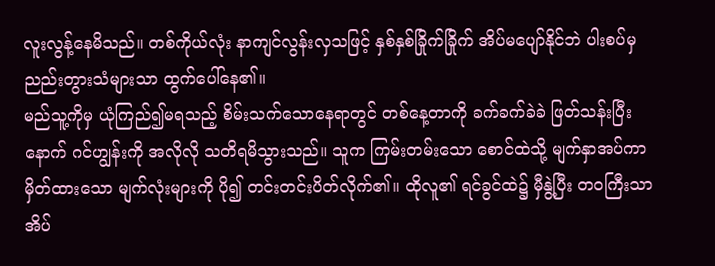လူးလွန့်နေမိသည်။ တစ်ကိုယ်လုံး နာကျင်လွန်းလှသဖြင့် နှစ်နှစ်ခြိုက်ခြိုက် အိပ်မပျော်နိုင်ဘဲ ပါးစပ်မှ ညည်းတွားသံများသာ ထွက်ပေါ်နေ၏။
မည်သူ့ကိုမှ ယုံကြည်၍မရသည့် စိမ်းသက်သောနေရာတွင် တစ်နေ့တာကို ခက်ခက်ခဲခဲ ဖြတ်သန်းပြီးနောက် ဂင်ဟျွန်းကို အလိုလို သတိရမိသွားသည်။ သူက ကြမ်းတမ်းသော စောင်ထဲသို့ မျက်နှာအပ်ကာ မှိတ်ထားသော မျက်လုံးများကို ပို၍ တင်းတင်းပိတ်လိုက်၏။ ထိုလူ၏ ရင်ခွင်ထဲ၌ မှီနွဲ့ပြီး တဝကြီးသာ အိပ်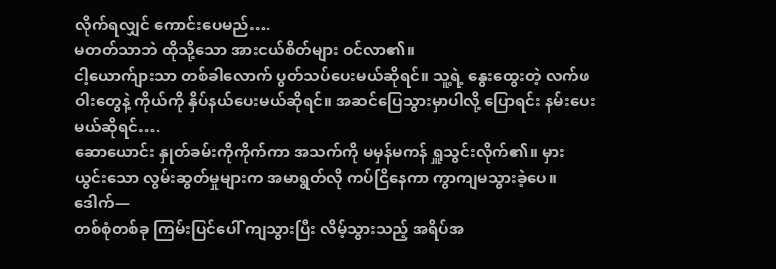လိုက်ရလျှင် ကောင်းပေမည်….
မတတ်သာဘဲ ထိုသို့သော အားငယ်စိတ်များ ဝင်လာ၏။
ငါ့ယောက်ျားသာ တစ်ခါလောက် ပွတ်သပ်ပေးမယ်ဆိုရင်။ သူ့ရဲ့ နွေးထွေးတဲ့ လက်ဖဝါးတွေနဲ့ ကိုယ်ကို နှိပ်နယ်ပေးမယ်ဆိုရင်။ အဆင်ပြေသွားမှာပါလို့ ပြောရင်း နမ်းပေးမယ်ဆိုရင်….
ဆောယောင်း နှုတ်ခမ်းကိုကိုက်ကာ အသက်ကို မမှန်မကန် ရှူသွင်းလိုက်၏။ မှားယွင်းသော လွမ်းဆွတ်မှုများက အမာရွတ်လို ကပ်ငြိနေကာ ကွာကျမသွားခဲ့ပေ။
ဒေါက်—
တစ်စုံတစ်ခု ကြမ်းပြင်ပေါ် ကျသွားပြီး လိမ့်သွားသည့် အရိပ်အ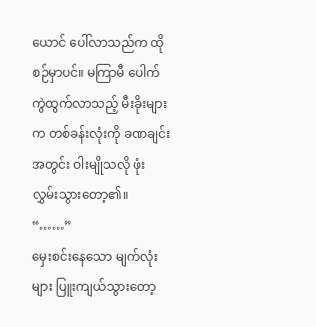ယောင် ပေါ်လာသည်က ထိုစဉ်မှာပင်။ မကြာမီ ပေါက်ကွဲထွက်လာသည့် မီးခိုးများက တစ်ခန်းလုံးကို ခဏချင်းအတွင်း ဝါးမျိုသလို ဖုံးလွှမ်းသွားတော့၏။
“……”
မှေးစင်းနေသော မျက်လုံးများ ပြူးကျယ်သွားတော့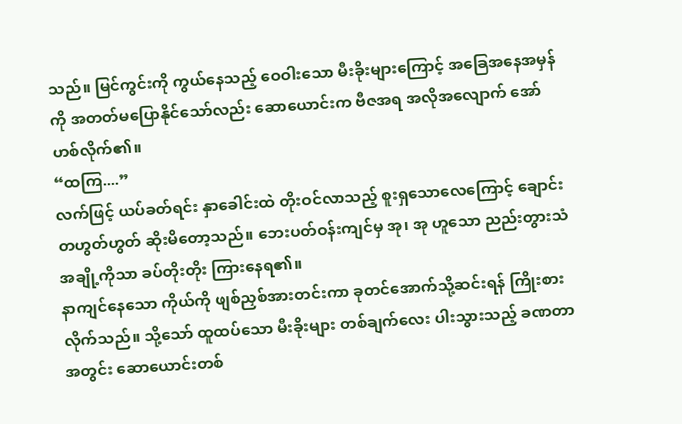သည်။ မြင်ကွင်းကို ကွယ်နေသည့် ဝေဝါးသော မီးခိုးများကြောင့် အခြေအနေအမှန်ကို အတတ်မပြောနိုင်သော်လည်း ဆောယောင်းက ဗီဇအရ အလိုအလျောက် အော်ဟစ်လိုက်၏။
“ထကြ....”
လက်ဖြင့် ယပ်ခတ်ရင်း နှာခေါင်းထဲ တိုးဝင်လာသည့် စူးရှသောလေကြောင့် ချောင်းတဟွတ်ဟွတ် ဆိုးမိတော့သည်။ ဘေးပတ်ဝန်းကျင်မှ အု၊ အု ဟူသော ညည်းတွားသံအချို့ကိုသာ ခပ်တိုးတိုး ကြားနေရ၏။
နာကျင်နေသော ကိုယ်ကို ဖျစ်ညှစ်အားတင်းကာ ခုတင်အောက်သို့ဆင်းရန် ကြိုးစားလိုက်သည်။ သို့သော် ထူထပ်သော မီးခိုးများ တစ်ချက်လေး ပါးသွားသည့် ခဏတာအတွင်း ဆောယောင်းတစ်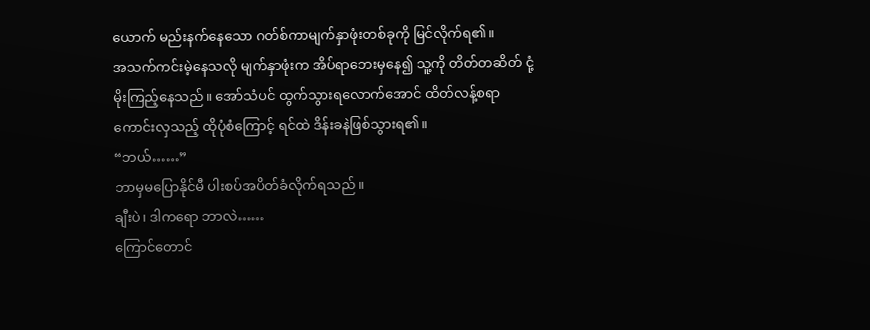ယောက် မည်းနက်နေသော ဂတ်စ်ကာမျက်နှာဖုံးတစ်ခုကို မြင်လိုက်ရ၏။
အသက်ကင်းမဲ့နေသလို မျက်နှာဖုံးက အိပ်ရာဘေးမှနေ၍ သူ့ကို တိတ်တဆိတ် ငုံ့မိုးကြည့်နေသည်။ အော်သံပင် ထွက်သွားရလောက်အောင် ထိတ်လန့်စရာကောင်းလှသည့် ထိုပုံစံကြောင့် ရင်ထဲ ဒိန်းခနဲဖြစ်သွားရ၏။
“ဘယ်……”
ဘာမှမပြောနိုင်မီ ပါးစပ်အပိတ်ခံလိုက်ရသည်။
ချီးပဲ၊ ဒါကရော ဘာလဲ……
ကြောင်တောင်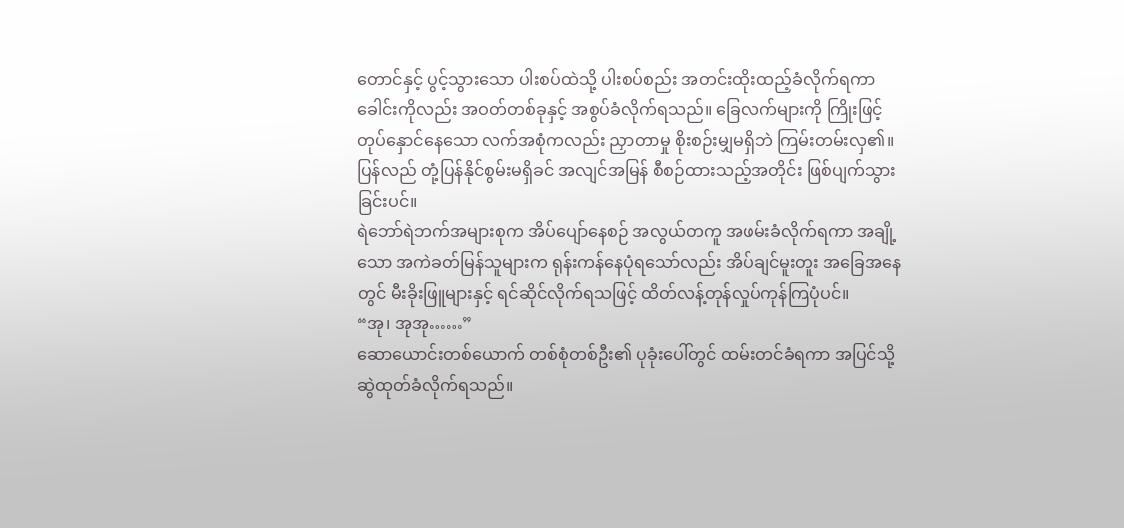တောင်နှင့် ပွင့်သွားသော ပါးစပ်ထဲသို့ ပါးစပ်စည်း အတင်းထိုးထည့်ခံလိုက်ရကာ ခေါင်းကိုလည်း အဝတ်တစ်ခုနှင့် အစွပ်ခံလိုက်ရသည်။ ခြေလက်များကို ကြိုးဖြင့်တုပ်နှောင်နေသော လက်အစုံကလည်း ညှာတာမှု စိုးစဉ်းမျှမရှိဘဲ ကြမ်းတမ်းလှ၏။ ပြန်လည် တုံ့ပြန်နိုင်စွမ်းမရှိခင် အလျင်အမြန် စီစဉ်ထားသည့်အတိုင်း ဖြစ်ပျက်သွားခြင်းပင်။
ရဲဘော်ရဲဘက်အများစုက အိပ်ပျော်နေစဉ် အလွယ်တကူ အဖမ်းခံလိုက်ရကာ အချို့သော အကဲခတ်မြန်သူများက ရုန်းကန်နေပုံရသော်လည်း အိပ်ချင်မူးတူး အခြေအနေတွင် မီးခိုးဖြူများနှင့် ရင်ဆိုင်လိုက်ရသဖြင့် ထိတ်လန့်တုန်လှုပ်ကုန်ကြပုံပင်။
“အု၊ အုအု……”
ဆောယောင်းတစ်ယောက် တစ်စုံတစ်ဦး၏ ပုခုံးပေါ်တွင် ထမ်းတင်ခံရကာ အပြင်သို့ ဆွဲထုတ်ခံလိုက်ရသည်။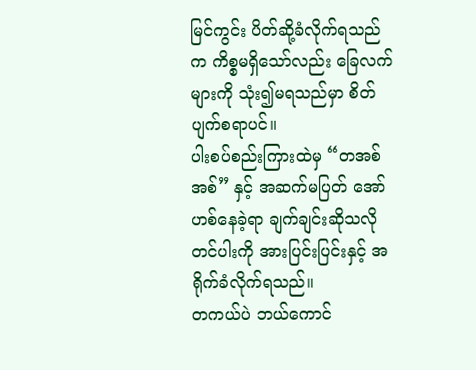မြင်ကွင်း ပိတ်ဆို့ခံလိုက်ရသည်က ကိစ္စမရှိသော်လည်း ခြေလက်များကို သုံး၍မရသည်မှာ စိတ်ပျက်စရာပင်။
ပါးစပ်စည်းကြားထဲမှ “တအစ်အစ်” နှင့် အဆက်မပြတ် အော်ဟစ်နေခဲ့ရာ ချက်ချင်းဆိုသလို တင်ပါးကို အားပြင်းပြင်းနှင့် အရိုက်ခံလိုက်ရသည်။
တကယ်ပဲ ဘယ်ကောင်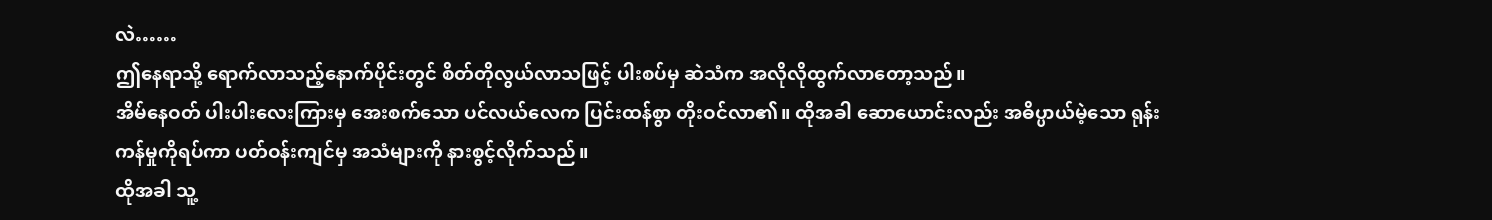လဲ……
ဤနေရာသို့ ရောက်လာသည့်နောက်ပိုင်းတွင် စိတ်တိုလွယ်လာသဖြင့် ပါးစပ်မှ ဆဲသံက အလိုလိုထွက်လာတော့သည်။
အိမ်နေဝတ် ပါးပါးလေးကြားမှ အေးစက်သော ပင်လယ်လေက ပြင်းထန်စွာ တိုးဝင်လာ၏။ ထိုအခါ ဆောယောင်းလည်း အဓိပ္ပာယ်မဲ့သော ရုန်းကန်မှုကိုရပ်ကာ ပတ်ဝန်းကျင်မှ အသံများကို နားစွင့်လိုက်သည်။
ထိုအခါ သူ့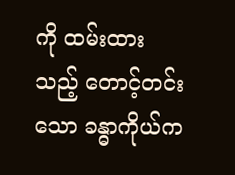ကို ထမ်းထားသည့် တောင့်တင်းသော ခန္ဓာကိုယ်က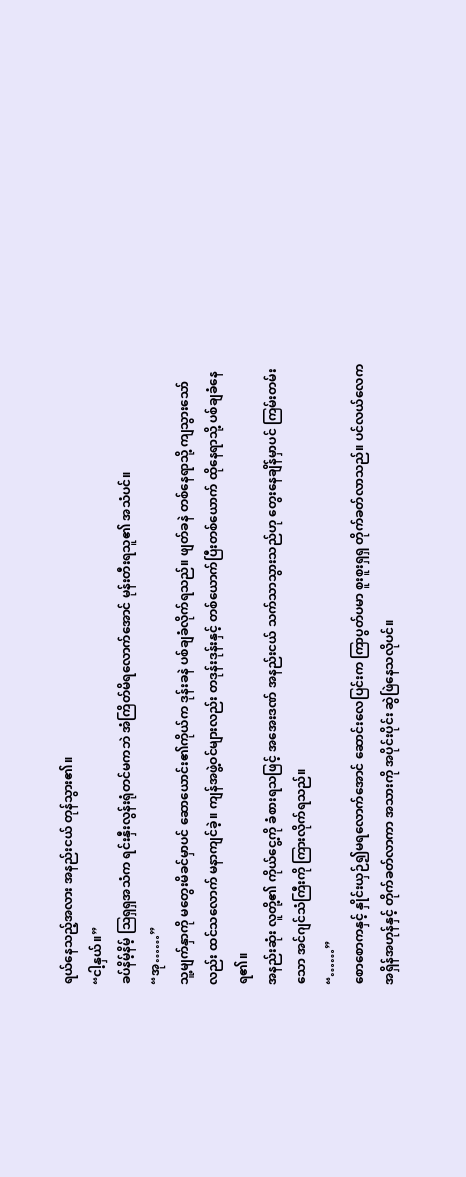ရယ်နေသည့်အလား အနည်းငယ် တုန်သွား၏။
“ငါ့နှယ်။”
ခပ်နိမ့်နိမ့် ဩရှရှအသံက ရင်းနှီးလွန်းရုံတင်မကဘဲ အံကြိတ်မိရလောက်အောင် မုန်းတီးရသူ၏ အသံပင်။
“အု……”
သူ့မျက်နှာကို မတွေးမိခင်မှာပင် ဆောယောင်း၏ကိုယ်က ဒုန်းခနဲ ပစ်ချခံလိုက်ရသည်။ ဖျတ်ခနဲ တစ်နေရာသို့ ကျသွားသော်လည်း ထင်သလောက် မနာကျင်ခဲ့။ ကျန်အဖွဲ့ဝင်များလည်း တဒုန်းဒုန်းနှင့် တစ်ယောက်ပြီးတစ်ယောက် ထိုနေရာသို့ ပစ်ချခံနေရ၏။
အနည်းဆုံး လူတို့၏ ကိုယ်ငွေ့ကို ခံစားရသဖြင့် အအေးဒဏ် အနည်းငယ် သက်သာသွားသည်ဟု တွေးနေချိန်မှာပင် ကြမ်းတမ်းသော အင်ဂျင်သံကြီးကို ကြားလိုက်ရသည်။
“……”
စောစောကနှင့် နှိုင်းယှဉ်၍မရလောက်အောင် ဆောင်းလေပြင်းက ကြာပွတ်ပမာ စူးစူးရှရှ တိုက်ခတ်လာသည်။ ပင်လယ်လေက အရှိန်အဟုန်နှင့် တိုက်ခတ်လာကာ အသားကို အပိုင်းပိုင်း ဆွဲဖြဲနေသလိုပင်။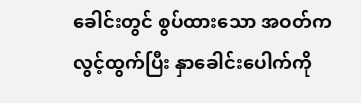ခေါင်းတွင် စွပ်ထားသော အဝတ်က လွင့်ထွက်ပြီး နှာခေါင်းပေါက်ကို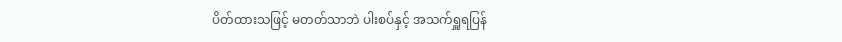ပိတ်ထားသဖြင့် မတတ်သာဘဲ ပါးစပ်နှင့် အသက်ရှူရပြန်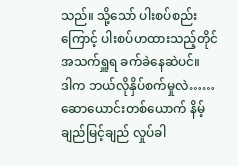သည်။ သို့သော် ပါးစပ်စည်းကြောင့် ပါးစပ်ဟထားသည့်တိုင် အသက်ရှူရ ခက်ခဲနေဆဲပင်။
ဒါက ဘယ်လိုနှိပ်စက်မှုလဲ……
ဆောယောင်းတစ်ယောက် နိမ့်ချည်မြင့်ချည် လှုပ်ခါ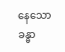နေသော ခန္ဓာ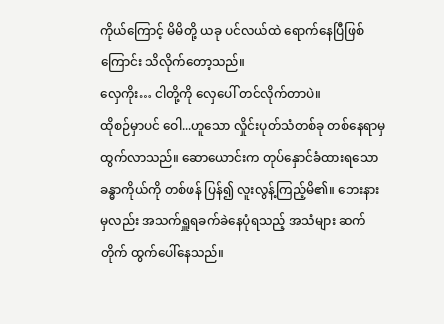ကိုယ်ကြောင့် မိမိတို့ ယခု ပင်လယ်ထဲ ရောက်နေပြီဖြစ်ကြောင်း သိလိုက်တော့သည်။
လှေကိုး… ငါတို့ကို လှေပေါ် တင်လိုက်တာပဲ။
ထိုစဉ်မှာပင် ဝေါ...ဟူသော လှိုင်းပုတ်သံတစ်ခု တစ်နေရာမှ ထွက်လာသည်။ ဆောယောင်းက တုပ်နှောင်ခံထားရသော ခန္ဓာကိုယ်ကို တစ်ဖန် ပြန်၍ လူးလွန့်ကြည့်မိ၏။ ဘေးနားမှလည်း အသက်ရှူရခက်ခဲနေပုံရသည့် အသံများ ဆက်တိုက် ထွက်ပေါ်နေသည်။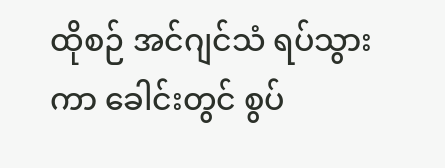ထိုစဉ် အင်ဂျင်သံ ရပ်သွားကာ ခေါင်းတွင် စွပ်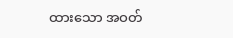ထားသော အဝတ်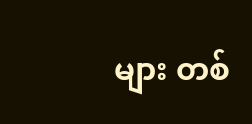များ တစ်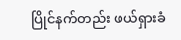ပြိုင်နက်တည်း ဖယ်ရှားခံ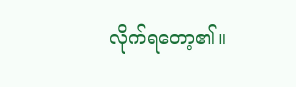လိုက်ရတော့၏။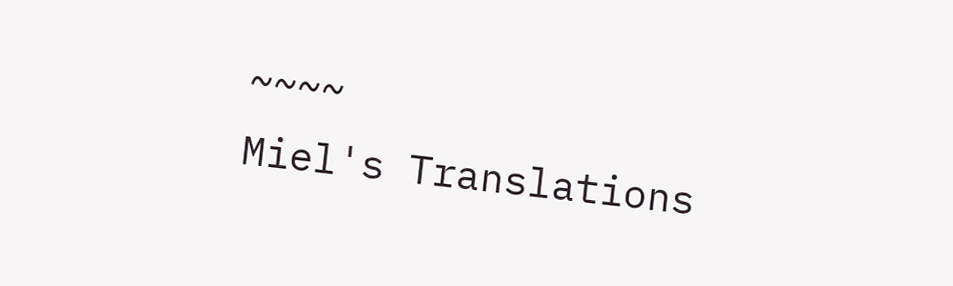~~~~
Miel's Translations